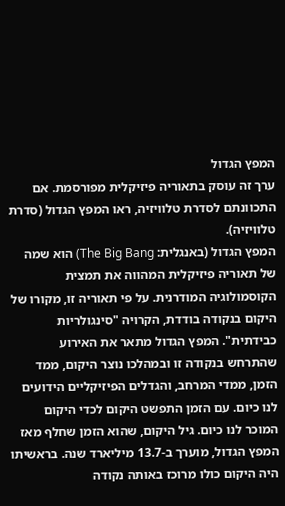המפץ הגדול
ערך זה עוסק בתאוריה פיזיקלית מפורסמת. אם התכוונתם לסדרת טלוויזיה, ראו המפץ הגדול (סדרת טלוויזיה).
המפץ הגדול (באנגלית: The Big Bang) הוא שמה של תאוריה פיזיקלית המהווה את תמצית הקוסמולוגיה המודרנית. על פי תאוריה זו, מקורו של היקום בנקודה בודדת, הקרויה "סינגולריות כבידתית". המפץ הגדול מתאר את האירוע שהתרחש בנקודה זו ובמהלכו נוצר היקום, ממד הזמן, ממדי המרחב, והגדלים הפיזיקליים הידועים לנו כיום. עם הזמן התפשט היקום לכדי היקום המוכר לנו כיום. גיל היקום, שהוא הזמן שחלף מאז המפץ הגדול, מוערך ב-13.7 מיליארד שנה. בראשיתו היה היקום כולו מרוכז באותה נקודה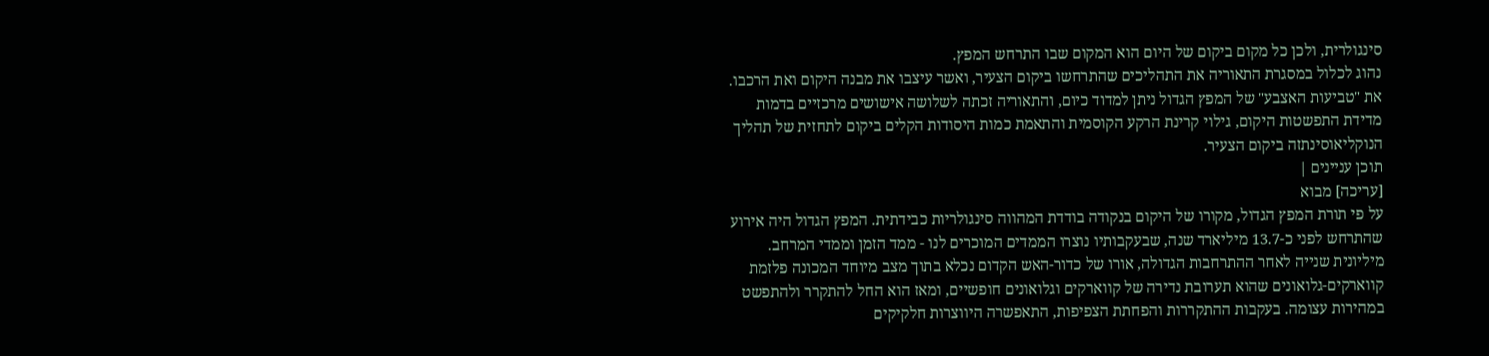סינגולרית, ולכן כל מקום ביקום של היום הוא המקום שבו התרחש המפץ.
נהוג לכלול במסגרת התאוריה את התהליכים שהתרחשו ביקום הצעיר, ואשר עיצבו את מבנה היקום ואת הרכבו. את "טביעות האצבע" של המפץ הגדול ניתן למדוד כיום, והתאוריה זכתה לשלושה אישושים מרכזיים בדמות מדידת התפשטות היקום, גילוי קרינת הרקע הקוסמית והתאמת כמות היסודות הקלים ביקום לתחזית של תהליך הנוקליאוסינתזה ביקום הצעיר.
תוכן עניינים |
[עריכה] מבוא
על פי תורת המפץ הגדול, מקורו של היקום בנקודה בודדת המהווה סינגולריות כבידתית. המפץ הגדול היה אירוע שהתרחש לפני כ-13.7 מיליארד שנה, שבעקבותיו נוצרו הממדים המוכרים לנו - ממד הזמן וממדי המרחב. מיליונית שנייה לאחר ההתרחבות הגדולה, אורו של כדור-האש הקדום נכלא בתוך מצב מיוחד המכונה פלזמת קווארקים-גלואונים שהוא תערובת נדירה של קווארקים וגלואונים חופשיים, ומאז הוא החל להתקרר ולהתפשט במהירות עצומה. בעקבות ההתקררות והפחתת הצפיפות, התאפשרה היווצרות חלקיקים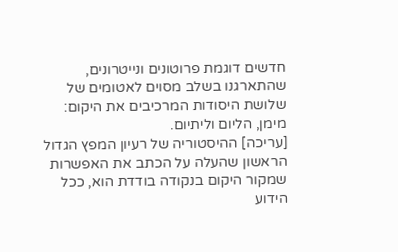חדשים דוגמת פרוטונים ונייטרונים, שהתארגנו בשלב מסוים לאטומים של שלושת היסודות המרכיבים את היקום: מימן, הליום וליתיום.
[עריכה] ההיסטוריה של רעיון המפץ הגדול
הראשון שהעלה על הכתב את האפשרות שמקור היקום בנקודה בודדת הוא, ככל הידוע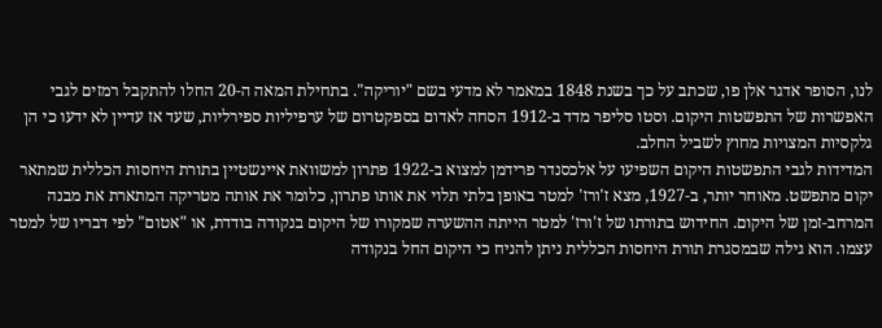לנו, הסופר אדגר אלן פו, שכתב על כך בשנת 1848 במאמר לא מדעי בשם "יוריקה". בתחילת המאה ה-20 החלו להתקבל רמזים לגבי האפשרות של התפשטות היקום. וסטו סליפר מדד ב-1912 הסחה לאדום בספקטרום של ערפיליות ספירליות, שעד אז עדיין לא ידעו כי הן גלקסיות המצויות מחוץ לשביל החלב.
המדידות לגבי התפשטות היקום השפיעו על אלכסנדר פרידמן למצוא ב-1922 פתרון למשוואת איינשטיין בתורת היחסות הכללית שמתאר יקום מתפשט. מאוחר יותר, ב-1927, מצא ז'ורז' למטר באופן בלתי תלוי את אותו פתרון, כלומר את אותה מטריקה המתארת את מבנה המרחב-זמן של היקום. החידוש בתורתו של ז'ורז' למטר הייתה ההשערה שמקורו של היקום בנקודה בודדת, או "אטום" לפי דבריו של למטר עצמו. הוא גילה שבמסגרת תורת היחסות הכללית ניתן להניח כי היקום החל בנקודה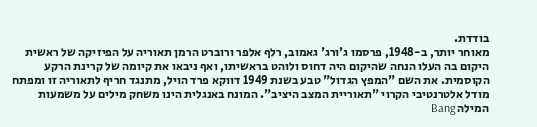בודדת.
מאוחר יותר, ב-1948, פרסמו ג'ורג' גאמוב, רלף אלפר ורוברט הרמן תאוריה על הפיזיקה של ראשית היקום בה העלו הנחה שהיקום היה דחוס ולוהט בראשיתו, ואף ניבאו את קיומה של קרינת הרקע הקוסמית. את השם "המפץ הגדול" טבע בשנת 1949 דווקא פרד הויל, מתנגד חריף לתאוריה זו ומפתח מודל אלטרנטיבי הקרוי "תאוריית המצב היציב". המונח באנגלית הינו משחק מילים על משמעות המילה Bang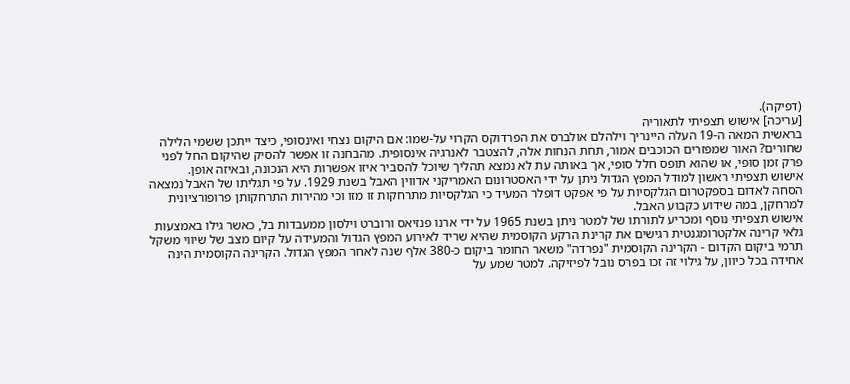(דפיקה).
[עריכה] אישוש תצפיתי לתאוריה
בראשית המאה ה-19 העלה היינריך וילהלם אולברס את הפרדוקס הקרוי על-שמו: אם היקום נצחי ואינסופי, כיצד ייתכן ששמי הלילה שחורים? האור שמפזרים הכוכבים אמור, תחת הנחות אלה, להצטבר לאנרגיה אינסופית. מהבחנה זו אפשר להסיק שהיקום החל לפני פרק זמן סופי, או שהוא תופס חלל סופי, אך באותה עת לא נמצא תהליך שיוכל להסביר איזו אפשרות היא הנכונה, ובאיזה אופן.
אישוש תצפיתי ראשון למודל המפץ הגדול ניתן על ידי האסטרונום האמריקני אדווין האבל בשנת 1929. על פי תגליתו של האבל נמצאה הסחה לאדום בספקטרום הגלקסיות על פי אפקט דופלר המעיד כי הגלקסיות מתרחקות זו מזו וכי מהירות התרחקותן פרופורציונית למרחקן, במה שידוע כקבוע האבל.
אישוש תצפיתי נוסף ומכריע לתורתו של למטר ניתן בשנת 1965 על ידי ארנו פנזיאס ורוברט וילסון ממעבדות בל, כאשר גילו באמצעות גלאי קרינה אלקטרומגנטית רגישים את קרינת הרקע הקוסמית שהיא שריד לאירוע המפץ הגדול והמעידה על קיום מצב של שיווי משקל תרמי ביקום הקדום - הקרינה הקוסמית "נפרדה" משאר החומר ביקום כ-380 אלף שנה לאחר המפץ הגדול. הקרינה הקוסמית הינה אחידה בכל כיוון, על גילוי זה זכו בפרס נובל לפיזיקה. למטר שמע על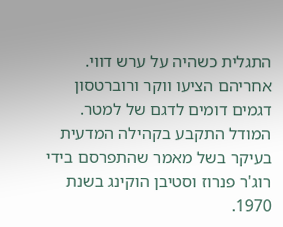התגלית כשהיה על ערש דווי. אחריהם הציעו ווקר ורוברטסון דגמים דומים לדגם של למטר.
המודל התקבע בקהילה המדעית בעיקר בשל מאמר שהתפרסם בידי רוג'ר פנרוז וסטיבן הוקינג בשנת 1970.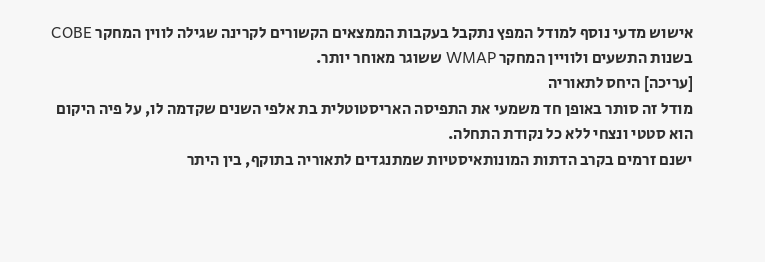אישוש מדעי נוסף למודל המפץ נתקבל בעקבות הממצאים הקשורים לקרינה שגילה לווין המחקר COBE בשנות התשעים ולוויין המחקר WMAP ששוגר מאוחר יותר.
[עריכה] היחס לתאוריה
מודל זה סותר באופן חד משמעי את התפיסה האריסטוטלית בת אלפי השנים שקדמה לו, על פיה היקום הוא סטטי ונצחי ללא כל נקודת התחלה.
ישנם זרמים בקרב הדתות המונותאיסטיות שמתנגדים לתאוריה בתוקף, בין היתר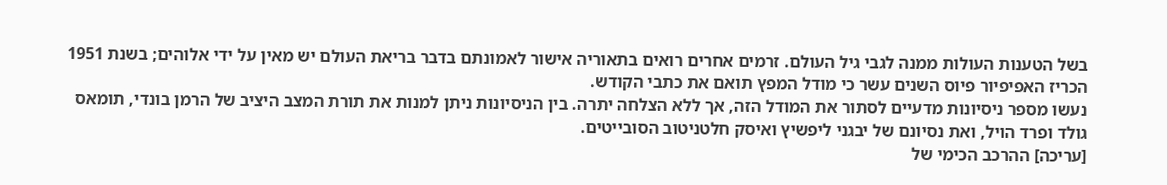בשל הטענות העולות ממנה לגבי גיל העולם. זרמים אחרים רואים בתאוריה אישור לאמונתם בדבר בריאת העולם יש מאין על ידי אלוהים; בשנת 1951 הכריז האפיפיור פיוס השנים עשר כי מודל המפץ תואם את כתבי הקודש.
נעשו מספר ניסיונות מדעיים לסתור את המודל הזה, אך ללא הצלחה יתרה. בין הניסיונות ניתן למנות את תורת המצב היציב של הרמן בונדי, תומאס גולד ופרד הויל, ואת נסיונם של יבגני ליפשיץ ואיסק חלטניטוב הסובייטים.
[עריכה] ההרכב הכימי של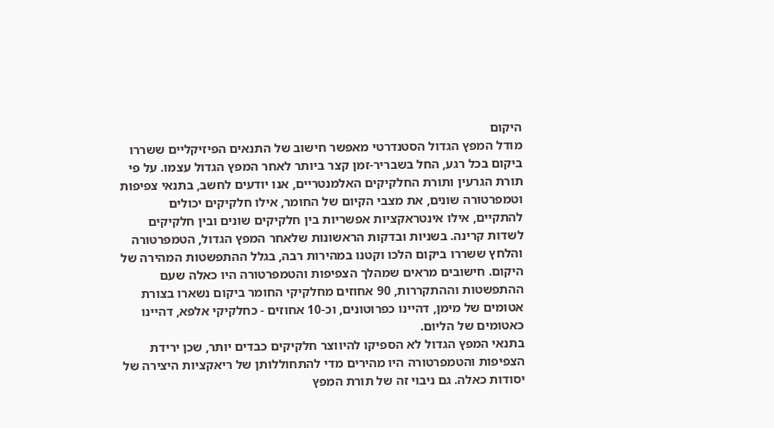היקום
מודל המפץ הגדול הסטנדרטי מאפשר חישוב של התנאים הפיזיקליים ששררו ביקום בכל רגע, החל בשבריר-זמן קצר ביותר לאחר המפץ הגדול עצמו. על פי תורת הגרעין ותורת החלקיקים האלמנטריים, אנו יודעים לחשב, בתנאי צפיפות וטמפרטורה שונים, את מצבי הקיום של החומר, אילו חלקיקים יכולים להתקיים, אילו אינטראקציות אפשריות בין חלקיקים שונים ובין חלקיקים לשדות קרינה. בשניות ובדקות הראשונות שלאחר המפץ הגדול, הטמפרטורה והלחץ ששררו ביקום הלכו וקטנו במהירות רבה, בגלל ההתפשטות המהירה של היקום. חישובים מראים שמהלך הצפיפות והטמפרטורה היו כאלה שעם ההתפשטות וההתקררות, 90 אחוזים מחלקיקי החומר ביקום נשארו בצורת אטומים של מימן, דהיינו כפרוטונים, וכ-10 אחוזים - כחלקיקי אלפא, דהיינו כאטומים של הליום.
בתנאי המפץ הגדול לא הספיקו להיווצר חלקיקים כבדים יותר, שכן ירידת הצפיפות והטמפרטורה היו מהירים מדי להתחוללותן של ריאקציות היצירה של יסודות כאלה. גם ניבוי זה של תורת המפץ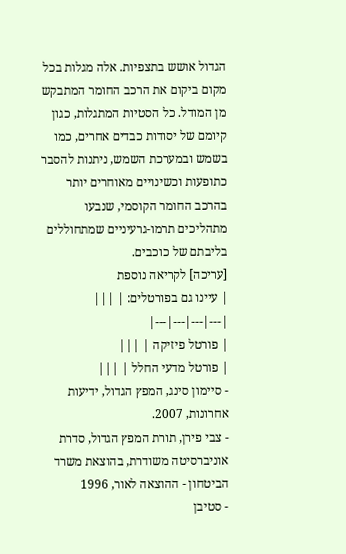הגדול אושש בתצפיות. אלה מגלות בכל מקום ביקום את הרכב החומר המתבקש מן המודל. כל הסטיות המתגלות, כגון קיומם של יסודות כבדים אחרים, כמו בשמש ובמערכת השמש, ניתנות להסבר כתופעות וכשינויים מאוחרים יותר בהרכב החומר הקוסמי, שנבעו מתהליכים תרמו-גרעיניים שמתחוללים בליבתם של כוכבים.
[עריכה] לקריאה נוספת
| עיינו גם בפורטלים: | |||
|---|---|---|---|
| פורטל פיזיקה | |||
| פורטל מדעי החלל | |||
- סיימון סינג, המפץ הגדול, ידיעות אחרונות, 2007.
- צבי פירן, תורת המפץ הגדול, סדרת אוניברסיטה משודרת, בהוצאת משרד הביטחון - ההוצאה לאור, 1996
- סטיבן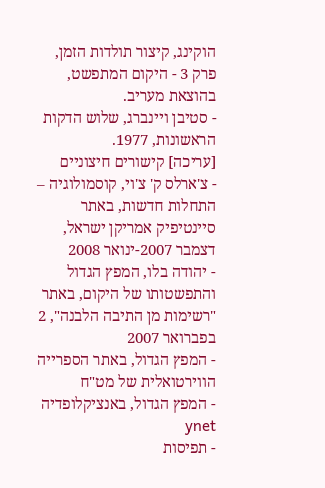הוקינג, קיצור תולדות הזמן, פרק 3 - היקום המתפשט, בהוצאת מעריב.
- סטיבן ויינברג, שלוש הדקות הראשונות, 1977.
[עריכה] קישורים חיצוניים
- צ'ארלס ק' צ'וי, קוסמולוגיה – התחלות חדשות, באתר סיינטיפיק אמריקן ישראל, דצמבר 2007-ינואר 2008
- יהודה בלו, המפץ הגדול והתפשטותו של היקום, באתר "רשימות מן התיבה הלבנה", 2 בפברואר 2007
- המפץ הגדול, באתר הספרייה הווירטואלית של מט"ח
- המפץ הגדול, באנציקלופדיה ynet
- תפיסות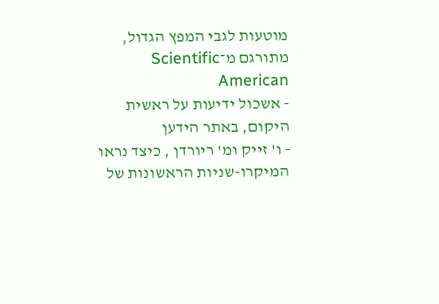מוטעות לגבי המפץ הגדול, מתורגם מ־Scientific American
- אשכול ידיעות על ראשית היקום, באתר הידען
- ו' זייק ומ' ריורדן , כיצד נראו המיקרו-שניות הראשונות של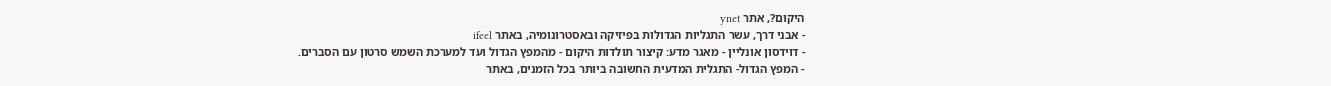היקום?, אתר ynet
- אבני דרך, עשר התגליות הגדולות בפיזיקה ובאסטרונומיה, באתר ifeel
- דוידסון אונליין - מאגר מדע: קיצור תולדות היקום - מהמפץ הגדול ועד למערכת השמש סרטון עם הסברים.
- המפץ הגדול- התגלית המדעית החשובה ביותר בכל הזמנים, באתר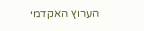הערוץ האקדמי